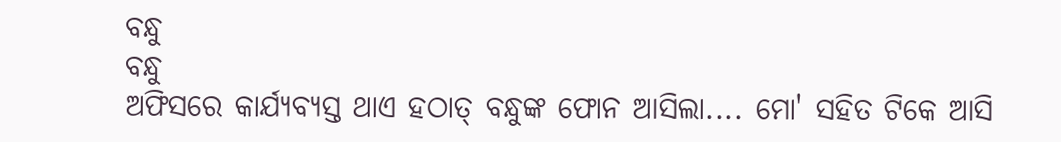ବନ୍ଧୁ
ବନ୍ଧୁ
ଅଫିସରେ କାର୍ଯ୍ୟବ୍ୟସ୍ତ ଥାଏ ହଠାତ୍ ବନ୍ଧୁଙ୍କ ଫୋନ ଆସିଲା.... ମୋ' ସହିତ ଟିକେ ଆସି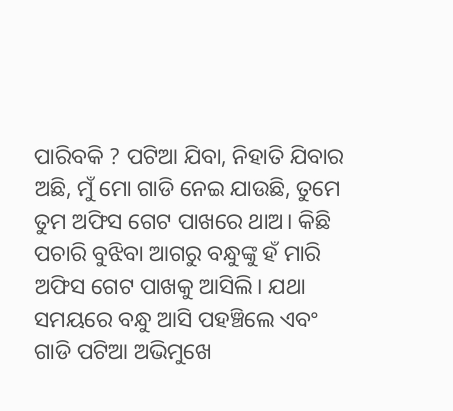ପାରିବକି ? ପଟିଆ ଯିବା, ନିହାତି ଯିବାର ଅଛି, ମୁଁ ମୋ ଗାଡି ନେଇ ଯାଉଛି, ତୁମେ ତୁମ ଅଫିସ ଗେଟ ପାଖରେ ଥାଅ। କିଛି ପଚାରି ବୁଝିବା ଆଗରୁ ବନ୍ଧୁଙ୍କୁ ହଁ ମାରି ଅଫିସ ଗେଟ ପାଖକୁ ଆସିଲି। ଯଥା ସମୟରେ ବନ୍ଧୁ ଆସି ପହଞ୍ଚିଲେ ଏବଂ ଗାଡି ପଟିଆ ଅଭିମୁଖେ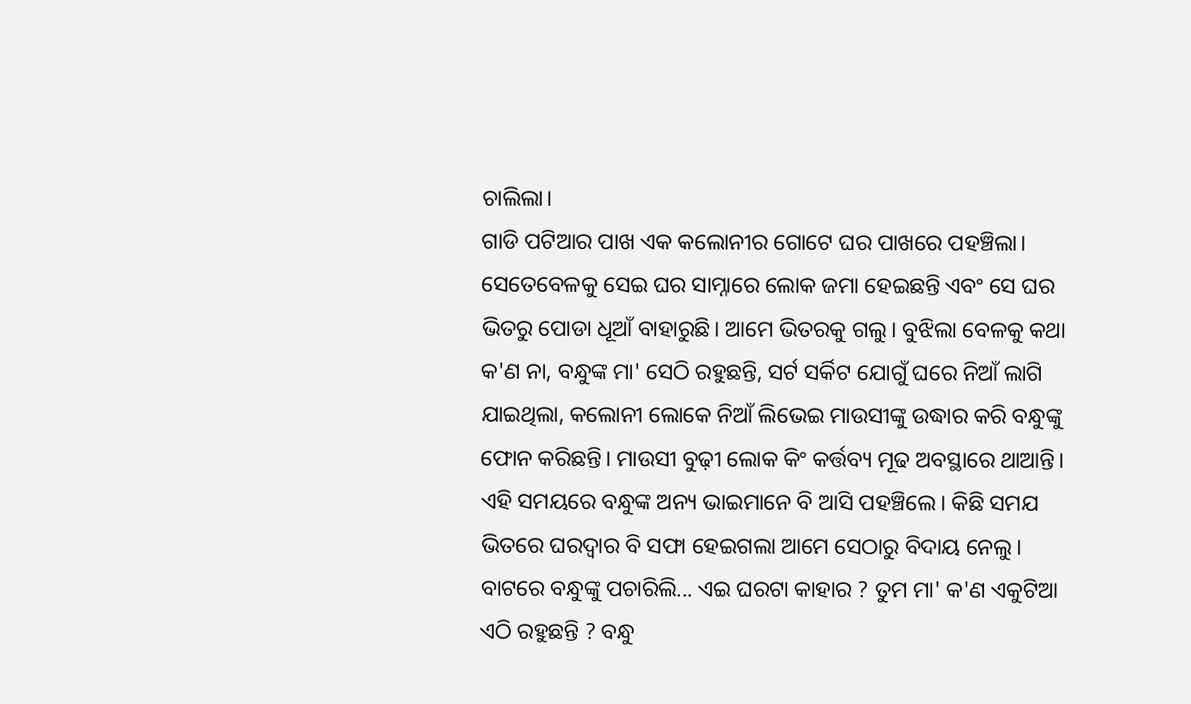ଚାଲିଲା।
ଗାଡି ପଟିଆର ପାଖ ଏକ କଲୋନୀର ଗୋଟେ ଘର ପାଖରେ ପହଞ୍ଚିଲା। ସେତେବେଳକୁ ସେଇ ଘର ସାମ୍ନାରେ ଲୋକ ଜମା ହେଇଛନ୍ତି ଏବଂ ସେ ଘର ଭିତରୁ ପୋଡା ଧୂଆଁ ବାହାରୁଛି। ଆମେ ଭିତରକୁ ଗଲୁ। ବୁଝିଲା ବେଳକୁ କଥା କ'ଣ ନା, ବନ୍ଧୁଙ୍କ ମା' ସେଠି ରହୁଛନ୍ତି, ସର୍ଟ ସର୍କିଟ ଯୋଗୁଁ ଘରେ ନିଆଁ ଲାଗି ଯାଇଥିଲା, କଲୋନୀ ଲୋକେ ନିଆଁ ଲିଭେଇ ମାଉସୀଙ୍କୁ ଉଦ୍ଧାର କରି ବନ୍ଧୁଙ୍କୁ ଫୋନ କରିଛନ୍ତି। ମାଉସୀ ବୁଢ଼ୀ ଲୋକ କିଂ କର୍ତ୍ତବ୍ୟ ମୂଢ ଅବସ୍ଥାରେ ଥାଆନ୍ତି। ଏହି ସମୟରେ ବନ୍ଧୁଙ୍କ ଅନ୍ୟ ଭାଇମାନେ ବି ଆସି ପହଞ୍ଚିଲେ। କିଛି ସମଯ ଭିତରେ ଘରଦ୍ୱାର ବି ସଫା ହେଇଗଲା ଆମେ ସେଠାରୁ ବିଦାୟ ନେଲୁ। ବାଟରେ ବନ୍ଧୁଙ୍କୁ ପଚାରିଲି... ଏଇ ଘରଟା କାହାର ? ତୁମ ମା' କ'ଣ ଏକୁଟିଆ ଏଠି ରହୁଛନ୍ତି ? ବନ୍ଧୁ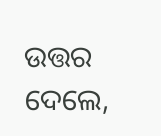ଉତ୍ତର ଦେଲେ,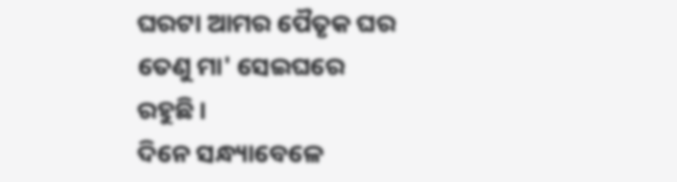ଘରଟା ଆମର ପୈତୃକ ଘର ତେଣୁ ମା' ସେଇଘରେ ରହୁଛି।
ଦିନେ ସନ୍ଧ୍ୟାବେଳେ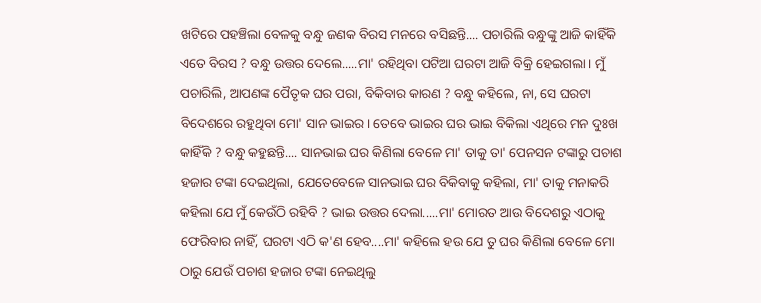ଖଟିରେ ପହଞ୍ଚିଲା ବେଳକୁ ବନ୍ଧୁ ଜଣକ ବିରସ ମନରେ ବସିଛନ୍ତି.... ପଚାରିଲି ବନ୍ଧୁଙ୍କୁ ଆଜି କାହିଁକି ଏତେ ବିରସ ? ବନ୍ଧୁ ଉତ୍ତର ଦେଲେ.....ମା' ରହିଥିବା ପଟିଆ ଘରଟା ଆଜି ବିକ୍ରି ହେଇଗଲା। ମୁଁ ପଚାରିଲି, ଆପଣଙ୍କ ପୈତୃକ ଘର ପରା, ବିକିବାର କାରଣ ? ବନ୍ଧୁ କହିଲେ, ନା, ସେ ଘରଟା ବିଦେଶରେ ରହୁଥିବା ମୋ' ସାନ ଭାଇର। ତେବେ ଭାଇର ଘର ଭାଇ ବିକିଲା ଏଥିରେ ମନ ଦୁଃଖ କାହିଁକି ? ବନ୍ଧୁ କହୁଛନ୍ତି.... ସାନଭାଇ ଘର କିଣିଲା ବେଳେ ମା' ତାକୁ ତା' ପେନସନ ଟଙ୍କାରୁ ପଚାଶ ହଜାର ଟଙ୍କା ଦେଇଥିଲା, ଯେତେବେଳେ ସାନଭାଇ ଘର ବିକିବାକୁ କହିଲା, ମା' ତାକୁ ମନାକରି କହିଲା ଯେ ମୁଁ କେଉଁଠି ରହିବି ? ଭାଇ ଉତ୍ତର ଦେଲା.....ମା' ମୋରତ ଆଉ ବିଦେଶରୁ ଏଠାକୁ ଫେରିବାର ନାହିଁ, ଘରଟା ଏଠି କ'ଣ ହେବ....ମା' କହିଲେ ହଉ ଯେ ତୁ ଘର କିଣିଲା ବେଳେ ମୋ ଠାରୁ ଯେଉଁ ପଚାଶ ହଜାର ଟଙ୍କା ନେଇଥିଲୁ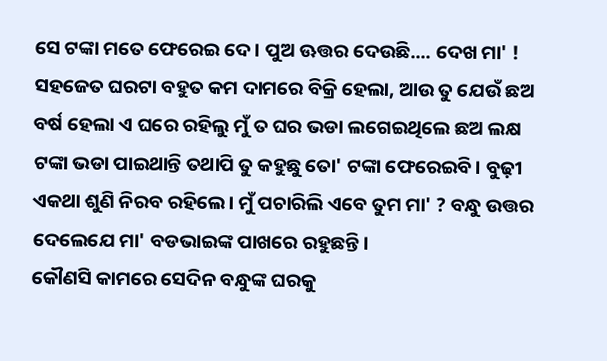ସେ ଟଙ୍କା ମତେ ଫେରେଇ ଦେ। ପୁଅ ଊତ୍ତର ଦେଉଛି.... ଦେଖ ମା' ! ସହଜେତ ଘରଟା ବହୁତ କମ ଦାମରେ ବିକ୍ରି ହେଲା, ଆଉ ତୁ ଯେଉଁ ଛଅ ବର୍ଷ ହେଲା ଏ ଘରେ ରହିଲୁ ମୁଁ ତ ଘର ଭଡା ଲଗେଇଥିଲେ ଛଅ ଲକ୍ଷ ଟଙ୍କା ଭଡା ପାଇଥାନ୍ତି ତଥାପି ତୁ କହୁଛୁ ତୋ' ଟଙ୍କା ଫେରେଇବି। ବୁଢ଼ୀ ଏକଥା ଶୁଣି ନିରବ ରହିଲେ। ମୁଁ ପଚାରିଲି ଏବେ ତୁମ ମା' ? ବନ୍ଧୁ ଉତ୍ତର ଦେଲେଯେ ମା' ବଡଭାଇଙ୍କ ପାଖରେ ରହୁଛନ୍ତି।
କୌଣସି କାମରେ ସେଦିନ ବନ୍ଧୁଙ୍କ ଘରକୁ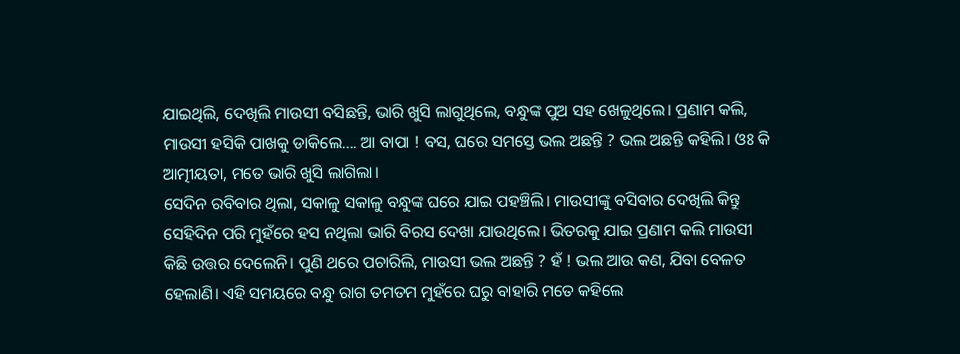ଯାଇଥିଲି, ଦେଖିଲି ମାଉସୀ ବସିଛନ୍ତି, ଭାରି ଖୁସି ଲାଗୁଥିଲେ, ବନ୍ଧୁଙ୍କ ପୁଅ ସହ ଖେଳୁଥିଲେ। ପ୍ରଣାମ କଲି, ମାଉସୀ ହସିକି ପାଖକୁ ଡାକିଲେ.... ଆ ବାପା ! ବସ, ଘରେ ସମସ୍ତେ ଭଲ ଅଛନ୍ତି ? ଭଲ ଅଛନ୍ତି କହିଲି। ଓଃ କି ଆତ୍ମୀୟତା, ମତେ ଭାରି ଖୁସି ଲାଗିଲା।
ସେଦିନ ରବିବାର ଥିଲା, ସକାଳୁ ସକାଳୁ ବନ୍ଧୁଙ୍କ ଘରେ ଯାଇ ପହଞ୍ଚିଲି। ମାଉସୀଙ୍କୁ ବସିବାର ଦେଖିଲି କିନ୍ତୁ ସେହିଦିନ ପରି ମୁହଁରେ ହସ ନଥିଲା ଭାରି ବିରସ ଦେଖା ଯାଉଥିଲେ। ଭିତରକୁ ଯାଇ ପ୍ରଣାମ କଲି ମାଉସୀ କିଛି ଉତ୍ତର ଦେଲେନି। ପୁଣି ଥରେ ପଚାରିଲି, ମାଉସୀ ଭଲ ଅଛନ୍ତି ? ହଁ ! ଭଲ ଆଉ କଣ, ଯିବା ବେଳତ ହେଲାଣି। ଏହି ସମୟରେ ବନ୍ଧୁ ରାଗ ତମତମ ମୁହଁରେ ଘରୁ ବାହାରି ମତେ କହିଲେ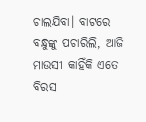ଚାଲଯିବା। ବାଟରେ ବନ୍ଧୁଙ୍କୁ ପଚାରିଲି, ଆଜି ମାଉସୀ କାହିଁକି ଏତେ ବିରସ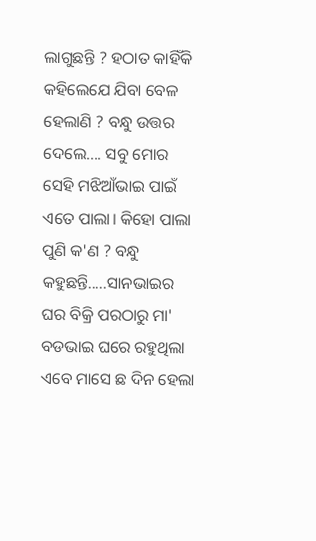ଲାଗୁଛନ୍ତି ? ହଠାତ କାହିଁକି କହିଲେଯେ ଯିବା ବେଳ ହେଲାଣି ? ବନ୍ଧୁ ଉତ୍ତର ଦେଲେ.... ସବୁ ମୋର ସେହି ମଝିଆଁଭାଇ ପାଇଁ ଏତେ ପାଲା। କିହୋ ପାଲା ପୁଣି କ'ଣ ? ବନ୍ଧୁ କହୁଛନ୍ତି.....ସାନଭାଇର ଘର ବିକ୍ରି ପରଠାରୁ ମା' ବଡଭାଇ ଘରେ ରହୁଥିଲା ଏବେ ମାସେ ଛ ଦିନ ହେଲା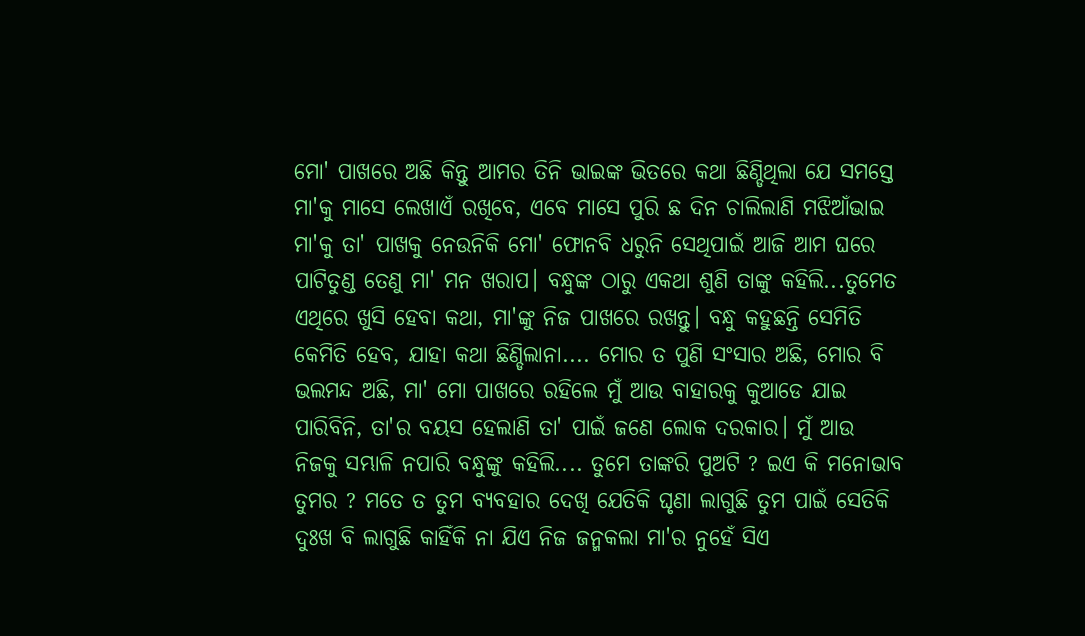ମୋ' ପାଖରେ ଅଛି କିନ୍ତୁ ଆମର ତିନି ଭାଇଙ୍କ ଭିତରେ କଥା ଛିଣ୍ଡିଥିଲା ଯେ ସମସ୍ତେ ମା'କୁ ମାସେ ଲେଖାଏଁ ରଖିବେ, ଏବେ ମାସେ ପୁରି ଛ ଦିନ ଚାଲିଲାଣି ମଝିଆଁଭାଇ ମା'କୁ ତା' ପାଖକୁ ନେଉନିକି ମୋ' ଫୋନବି ଧରୁନି ସେଥିପାଇଁ ଆଜି ଆମ ଘରେ ପାଟିତୁଣ୍ଡ ତେଣୁ ମା' ମନ ଖରାପ। ବନ୍ଧୁଙ୍କ ଠାରୁ ଏକଥା ଶୁଣି ତାଙ୍କୁ କହିଲି...ତୁମେତ ଏଥିରେ ଖୁସି ହେବା କଥା, ମା'ଙ୍କୁ ନିଜ ପାଖରେ ରଖନ୍ତୁ। ବନ୍ଧୁ କହୁଛନ୍ତି ସେମିତି କେମିତି ହେବ, ଯାହା କଥା ଛିଣ୍ଡିଲାନା.... ମୋର ତ ପୁଣି ସଂସାର ଅଛି, ମୋର ବି ଭଲମନ୍ଦ ଅଛି, ମା' ମୋ ପାଖରେ ରହିଲେ ମୁଁ ଆଉ ବାହାରକୁ କୁଆଡେ ଯାଇ ପାରିବିନି, ତା'ର ବୟସ ହେଲାଣି ତା' ପାଇଁ ଜଣେ ଲୋକ ଦରକାର। ମୁଁ ଆଉ ନିଜକୁ ସମ୍ଭାଳି ନପାରି ବନ୍ଧୁଙ୍କୁ କହିଲି.... ତୁମେ ତାଙ୍କରି ପୁଅଟି ? ଇଏ କି ମନୋଭାବ ତୁମର ? ମତେ ତ ତୁମ ବ୍ୟବହାର ଦେଖି ଯେତିକି ଘୃଣା ଲାଗୁଛି ତୁମ ପାଇଁ ସେତିକି ଦୁଃଖ ବି ଲାଗୁଛି କାହିଁକି ନା ଯିଏ ନିଜ ଜନ୍ମକଲା ମା'ର ନୁହେଁ ସିଏ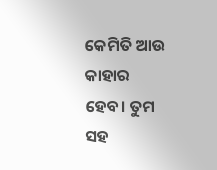କେମିତି ଆଉ କାହାର ହେବ। ତୁମ ସହ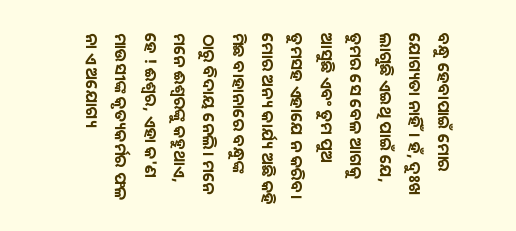ବନ୍ଧୁ ହେବାପାଇଁ ମୋର ଯୋଗ୍ୟତା ନାହିଁ। ହଁ, ଦୁଃଖ ଲାଗୁଛି ଏଇଥି ପାଇଁ ଯେ, ତୁମର ସେ ବେଳ ଆଗକୁ ଆସୁଛି ଏବଂ ତୁମ ପୁଅ ତୁମସହ ଏହାଯେ ନ କରିବ। ମୋର ଅନ୍ୟ କାର୍ଯ୍ୟ ଅଛି କହି ମିଛ ବାହାନାରେ ବନ୍ଧୁଙ୍କ ଠାରୁ ବିଦାୟ ନେଲି। ମନେ ମନେ ଈଶ୍ବରଙ୍କୁ କହୁଥାଏ, ହେ ! ଈଶ୍ୱର, ଏହା କ'ଣ ମାଉସୀଙ୍କ କୃତ୍ୟକର୍ମର ଫଳ ନା ଏ ଅଯୋଗ୍ୟ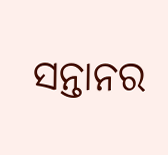ସନ୍ତାନର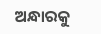ଅନ୍ଧାରକୁ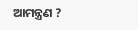ଆମନ୍ତ୍ରଣ ?